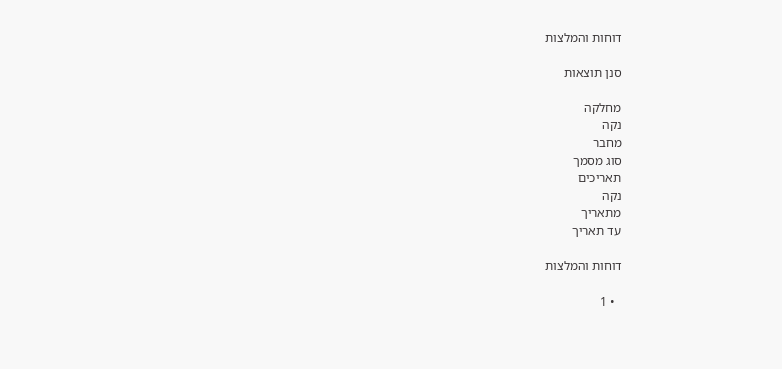דוחות והמלצות

סנן תוצאות

מחלקה
נקה
מחבר
סוג מסמך
תאריכים
נקה
מתאריך
עד תאריך

דוחות והמלצות

  • 1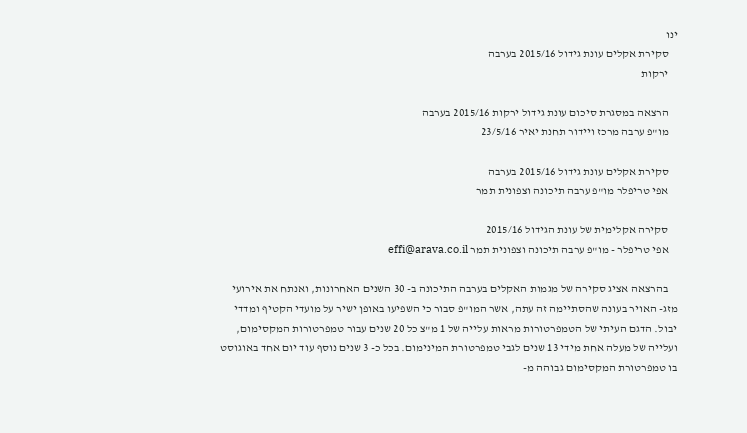ינו
    סקירת אקלים עונת גידול 2015/16 בערבה
    ירקות

    הרצאה במסגרת סיכום עונת גידול ירקות 2015/16 בערבה
    מו"פ ערבה מרכז ויידור תחנת יאיר 23/5/16

    סקירת אקלים עונת גידול 2015/16 בערבה
    אפי טריפלר מו"פ ערבה תיכונה וצפונית תמר

    סקירה אקלימית של עונת הגידול 2015/16
    אפי טריפלר - מו"פ ערבה תיכונה וצפונית תמר effi@arava.co.il

    בהרצאה אציג סקירה של מגמות האקלים בערבה התיכונה ב- 30 השנים האחרונות, ואנתח את אירועי מזג- האויר בעונה שהסתיימה זה עתה, אשר המו"פ סבור כי השפיעו באופן ישיר על מועדי הקטיף ומדדי יבול. הדגם העיתי של הטמפרטורות מראות עלייה של 1 מ"צ כל 20 שנים עבור טמפרטורות המקסימום, ועלייה של מעלה אחת מידי 13 שנים לגבי טמפרטורת המינימום. בכל כ- 3 שנים נוסף עוד יום אחד באוגוסט בו טמפרטורת המקסימום גבוהה מ-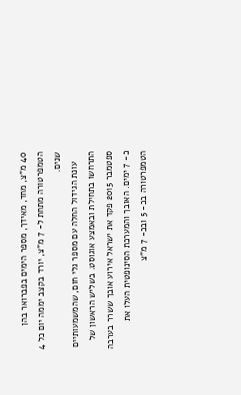40 מ"צ, מחד, מאידך, מספר הימים בפברואר בהן הטמפרטורה מתחת ל- 7 מ"צ, יורד בקצב יממה יום כל 4 שנים.
    עונת הגידול החלה עם מספר גלי חום, שהמשמעותיים התרחשו בתחילת ובאמצע אוגוסט. בשליש הראשון של ספטמבר 2015 פקד את ישראל אירוע אובך ששרר בערבה כ- 7 ימים. האובך והמערכת הסינופטית העלו את הטמפרטורה בכ- 5 ובכ- 7 מ"צ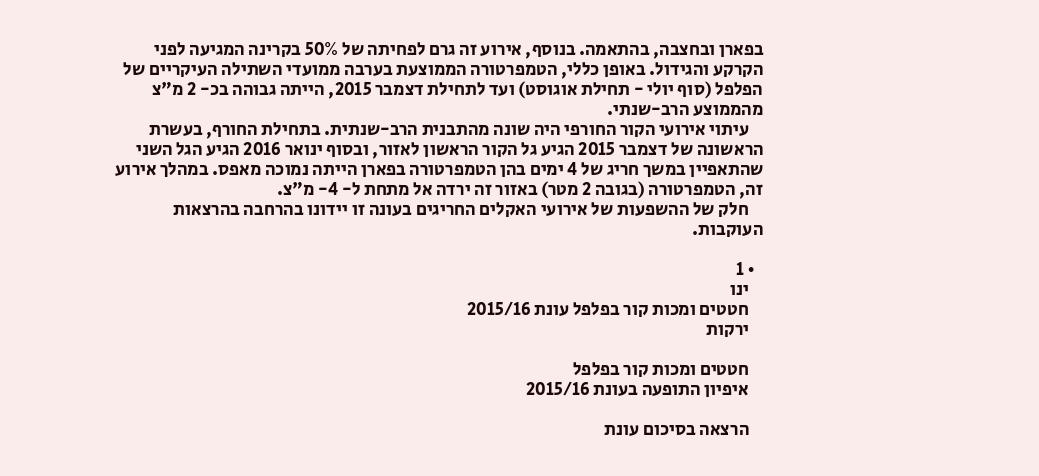בפארן ובחצבה, בהתאמה. בנוסף, אירוע זה גרם לפחיתה של 50% בקרינה המגיעה לפני הקרקע והגידול. באופן כללי, הטמפרטורה הממוצעת בערבה ממועדי השתילה העיקריים של הפלפל (סוף יולי - תחילת אוגוסט) ועד לתחילת דצמבר 2015, הייתה גבוהה בכ- 2 מ"צ מהממוצע הרב-שנתי.
    עיתוי אירועי הקור החורפי היה שונה מהתבנית הרב-שנתית. בתחילת החורף, בעשרת הראשונה של דצמבר 2015 הגיע גל הקור הראשון לאזור, ובסוף ינואר 2016 הגיע הגל השני שהתאפיין במשך חריג של 4 ימים בהן הטמפרטורה בפארן הייתה נמוכה מאפס. במהלך אירוע זה, הטמפרטורה (בגובה 2 מטר) באזור זה ירדה אל מתחת ל- 4- מ"צ.
    חלק של ההשפעות של אירועי האקלים החריגים בעונה זו יידונו בהרחבה בהרצאות העוקבות.

  • 1
    ינו
    חטטים ומכות קור בפלפל עונת 2015/16
    ירקות

    חטטים ומכות קור בפלפל
    איפיון התופעה בעונת 2015/16

    הרצאה בסיכום עונת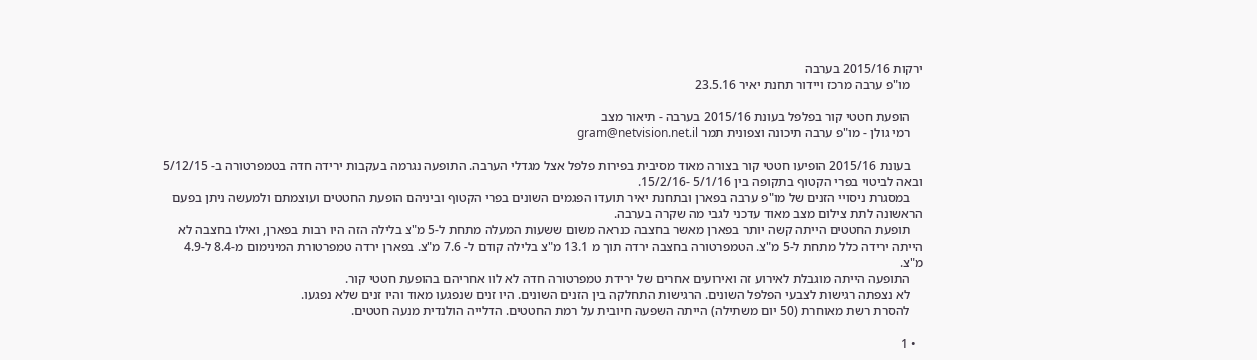ירקות 2015/16 בערבה
    מו"פ ערבה מרכז ויידור תחנת יאיר 23.5.16

    הופעת חטטי קור בפלפל בעונת 2015/16 בערבה - תיאור מצב
    רמי גולן - מו"פ ערבה תיכונה וצפונית תמר gram@netvision.net.il

    בעונת 2015/16 הופיעו חטטי קור בצורה מאוד מסיבית בפירות פלפל אצל מגדלי הערבה. התופעה נגרמה בעקבות ירידה חדה בטמפרטורה ב- 5/12/15 ובאה לביטוי בפרי הקטוף בתקופה בין 5/1/16 -15/2/16.
    במסגרת ניסויי הזנים של מו"פ ערבה בפארן ובתחנת יאיר תועדו הפגמים השונים בפרי הקטוף וביניהם הופעת החטטים ועוצמתם ולמעשה ניתן בפעם הראשונה לתת צילום מצב מאוד עדכני לגבי מה שקרה בערבה.
    תופעת החטטים הייתה קשה יותר בפארן מאשר בחצבה כנראה משום ששעות המעלה מתחת ל-5 מ"צ בלילה הזה היו רבות בפארן, ואילו בחצבה לא הייתה ירידה כלל מתחת ל-5 מ"צ. הטמפרטורה בחצבה ירדה תוך מ 13.1 מ"צ בלילה קודם ל- 7.6 מ"צ. בפארן ירדה טמפרטורת המינימום מ-8.4 ל-4.9 מ"צ.
    התופעה הייתה מוגבלת לאירוע זה ואירועים אחרים של ירידת טמפרטורה חדה לא לוו אחריהם בהופעת חטטי קור.
    לא נצפתה רגישות לצבעי הפלפל השונים. הרגישות התחלקה בין הזנים השונים. היו זנים שנפגעו מאוד והיו זנים שלא נפגעו.
    להסרת רשת מאוחרת (50 יום משתילה) הייתה השפעה חיובית על רמת החטטים. הדלייה הולנדית מנעה חטטים.

  • 1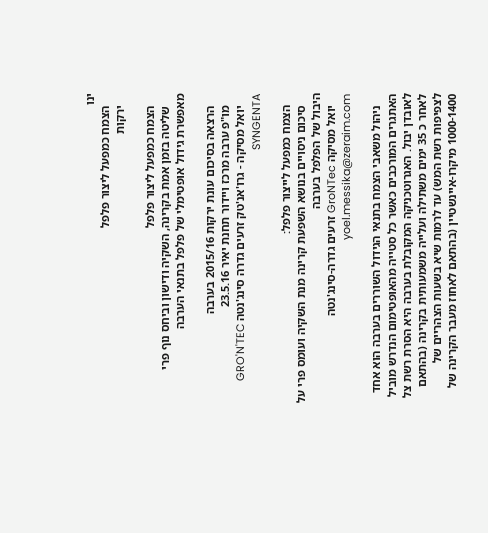ינו
    הצמח כמפעל ליצור פלפל
    ירקות

    הצמח כמפעל ליצור פלפל
    שליטה בזמן אמת בקרינה, השקיה ודישון וביחס נוף פרי מאפשרת גידול אופטימלי של פלפל בתנאי הערבה

    הרצאה בסיכום עונת ירקות 2015/16 בערבה
    מו"פ ערבה מרכז ויידור תחנת יאיר 23.5.16
    יואל מסיקה - גרו'אנ'טק זרעים גדרה סינג'נטה GRO'N'TEC SYNGENTA

    הצמח כמפעל לייצור פלפל:
    סיכום ניסויים בנושא השפעת קרינה מנת השקיה ועומס פרי על היבול של הפלפל בערבה
    יואל מסיקה GroNTec זרעים גדרה-סינג'נטה yoel.messika@zeraim.com

    ניהול משאבי הצמח בתנאי הגידול השוררים בערבה הוא אחד האתגרים המורכבים כאשר כל סטייה מהאופטימום הנדרש מוביל לאובדן יבול. האגרוטכניקה המקובלת בערבה היא הסרת רשת צל לאחר כ 35 ימים משתילה ועלייה משמעותית בקרינה (בהתאם לצפיפות רשת המש) עד לרמות שיא בשעות הצהריים של 1000-1400 מיקרו-איינשטיין (בהתאם לאחוז מעבר הקרינה של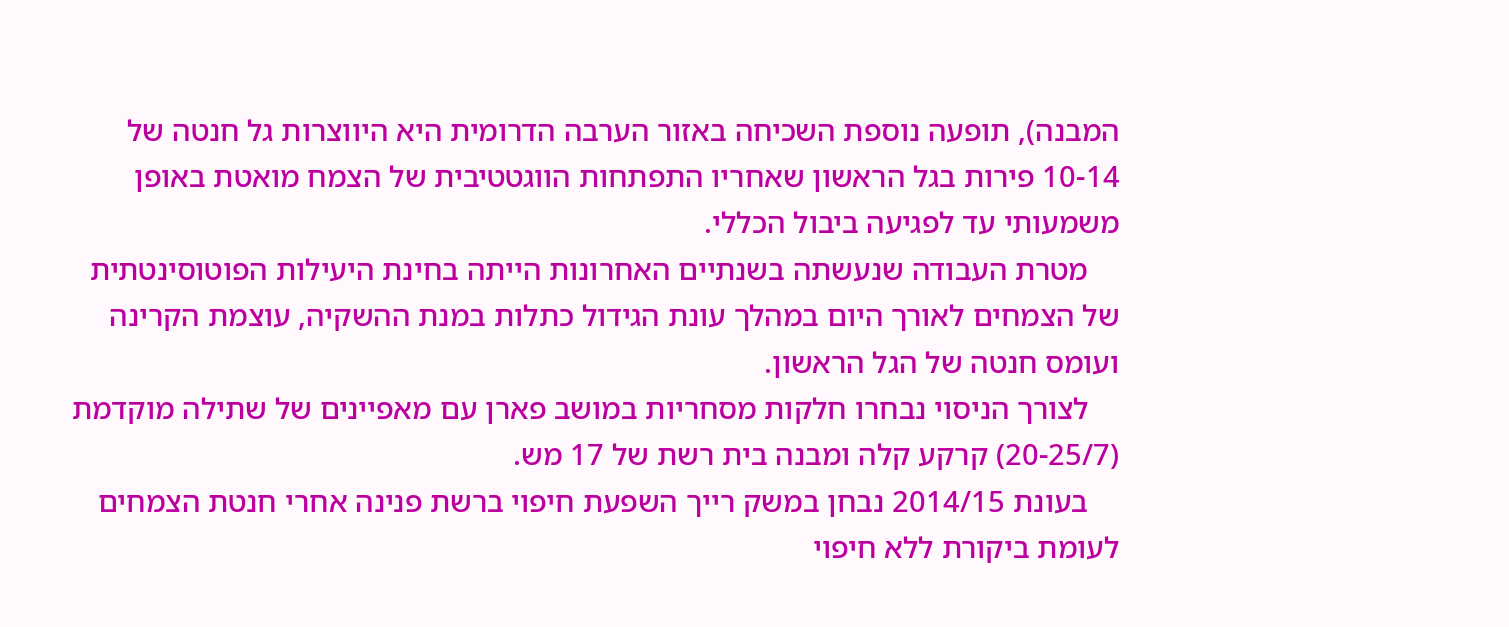המבנה), תופעה נוספת השכיחה באזור הערבה הדרומית היא היווצרות גל חנטה של 10-14 פירות בגל הראשון שאחריו התפתחות הווגטטיבית של הצמח מואטת באופן משמעותי עד לפגיעה ביבול הכללי.
    מטרת העבודה שנעשתה בשנתיים האחרונות הייתה בחינת היעילות הפוטוסינטתית של הצמחים לאורך היום במהלך עונת הגידול כתלות במנת ההשקיה, עוצמת הקרינה ועומס חנטה של הגל הראשון.
    לצורך הניסוי נבחרו חלקות מסחריות במושב פארן עם מאפיינים של שתילה מוקדמת (20-25/7) קרקע קלה ומבנה בית רשת של 17 מש.
    בעונת 2014/15 נבחן במשק רייך השפעת חיפוי ברשת פנינה אחרי חנטת הצמחים לעומת ביקורת ללא חיפוי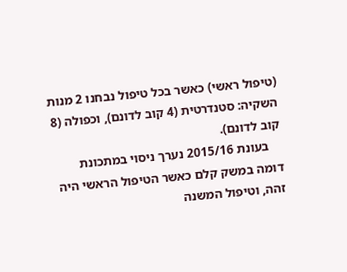(טיפול ראשי) כאשר בכל טיפול נבחנו 2 מנות השקיה: סטנדרטית (4 קוב לדונם), וכפולה (8 קוב לדונם).
    בעונת 2015/16 נערך ניסוי במתכונת דומה במשק קלם כאשר הטיפול הראשי היה זהה, וטיפול המשנה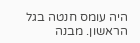היה עומס חנטה בגל הראשון. מבנה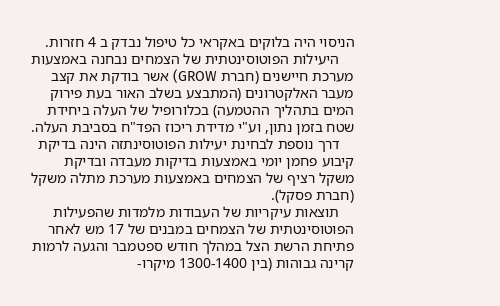הניסוי היה בלוקים באקראי כל טיפול נבדק ב 4 חזרות.
    היעילות הפוטוסינטתית של הצמחים נבחנה באמצעות מערכת חיישנים (חברת GROW) אשר בודקת את קצב מעבר האלקטרונים (המתבצע בשלב האור בעת פירוק המים בתהליך ההטמעה) בכלורופיל של העלה ביחידת שטח בזמן נתון, וע"י מדידת ריכוז הפד"ח בסביבת העלה.
    דרך נוספת לבחינת יעילות הפוטוסינתזה הינה בדיקת קיבוע פחמן יומי באמצעות בדיקות מעבדה ובדיקת משקל רציף של הצמחים באמצעות מערכת מתלה משקל (חברת פסקל).
    תוצאות עיקריות של העבודות מלמדות שהפעילות הפוטוסינטתית של הצמחים במבנים של 17 מש לאחר פתיחת הרשת הצל במהלך חודש ספטמבר והגעה לרמות קרינה גבוהות (בין 1300-1400 מיקרו-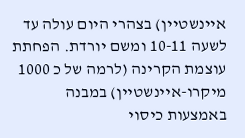איינשטיין) בצהרי היום עולה עד לשעה 10-11 ומשם יורדת. הפחתת עוצמת הקרינה (לרמה של כ 1000 מיקרו-איינשטיין) במבנה באמצעות כיסוי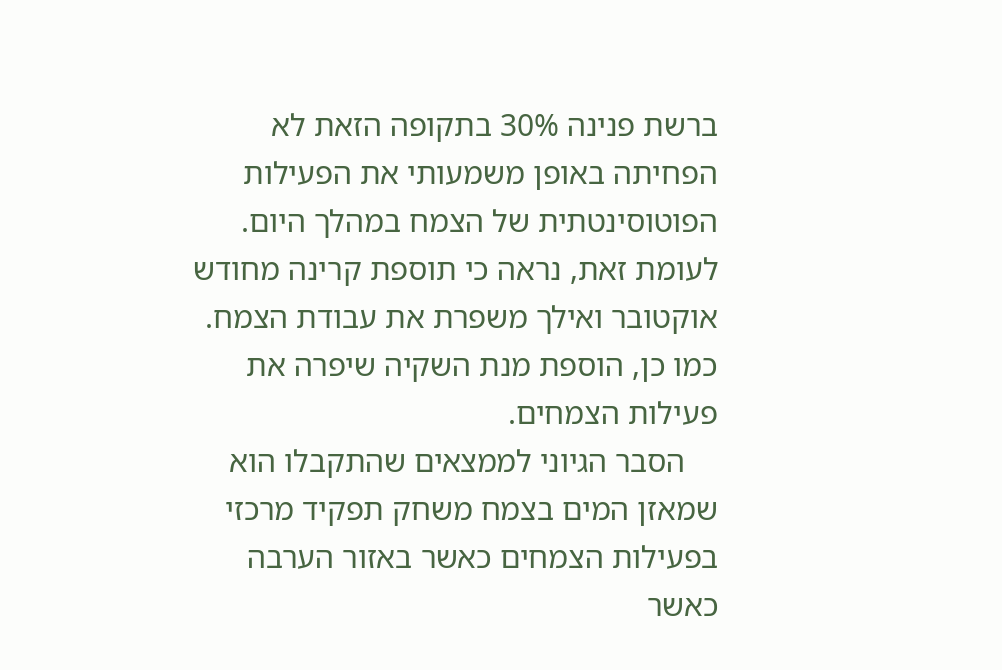ברשת פנינה 30% בתקופה הזאת לא הפחיתה באופן משמעותי את הפעילות הפוטוסינטתית של הצמח במהלך היום. לעומת זאת, נראה כי תוספת קרינה מחודש אוקטובר ואילך משפרת את עבודת הצמח. כמו כן, הוספת מנת השקיה שיפרה את פעילות הצמחים.
    הסבר הגיוני לממצאים שהתקבלו הוא שמאזן המים בצמח משחק תפקיד מרכזי בפעילות הצמחים כאשר באזור הערבה כאשר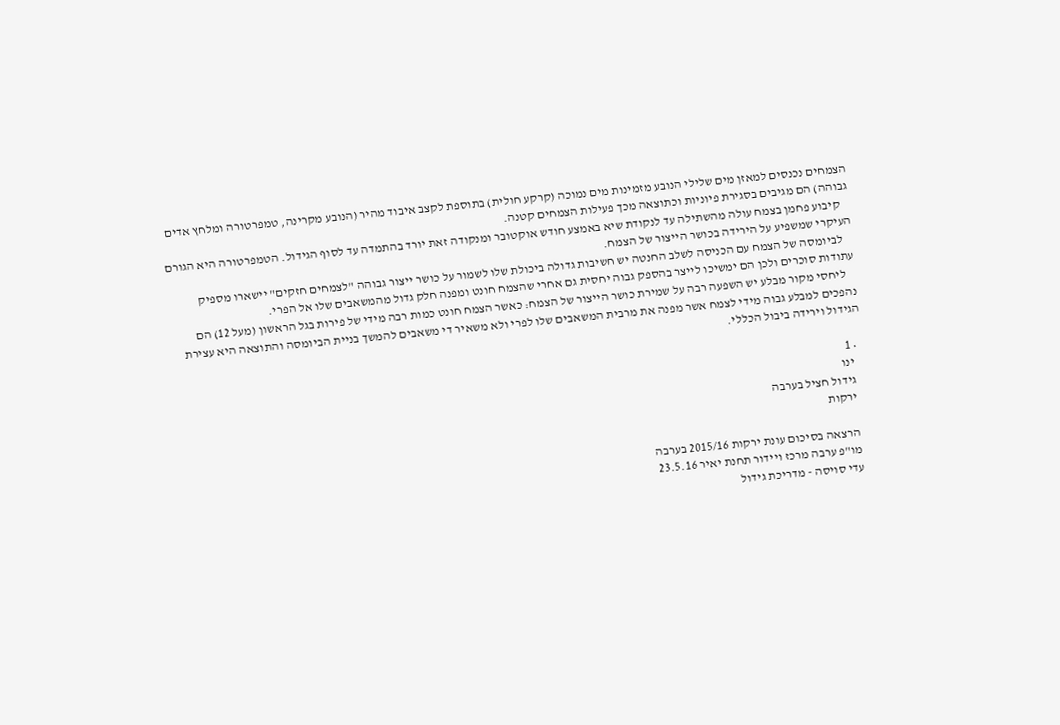הצמחים נכנסים למאזן מים שלילי הנובע מזמינות מים נמוכה (קרקע חולית) בתוספת לקצב איבוד מהיר (הנובע מקרינה, טמפרטורה ומלחץ אדים גבוהה) הם מגיבים בסגירת פיוניות וכתוצאה מכך פעילות הצמחים קטנה.
    קיבוע פחמן בצמח עולה מהשתילה עד לנקודת שיא באמצע חודש אוקטובר ומנקודה זאת יורד בהתמדה עד לסוף הגידול. הטמפרטורה היא הגורם העיקרי שמשפיע על הירידה בכושר הייצור של הצמח.
    לביומסה של הצמח עם הכניסה לשלב החנטה יש חשיבות גדולה ביכולת שלו לשמור על כושר ייצור גבוהה "לצמחים חזקים" יישארו מספיק עתודות סוכרים ולכן הם ימשיכו לייצר בהספק גבוה יחסית גם אחרי שהצמח חונט ומפנה חלק גדול מהמשאבים שלו אל הפרי.
    ליחסי מקור מבלע יש השפעה רבה על שמירת כושר הייצור של הצמח: כאשר הצמח חונט כמות רבה מידי של פירות בגל הראשון (מעל 12) הם נהפכים למבלע גבוה מידי לצמח אשר מפנה את מרבית המשאבים שלו לפרי ולא משאיר די משאבים להמשך בניית הביומסה והתוצאה היא עצירת הגידול וירידה ביבול הכללי.

  • 1
    ינו
    גידול חציל בערבה
    ירקות

    הרצאה בסיכום עונת ירקות 2015/16 בערבה
    מו"פ ערבה מרכז ויידור תחנת יאיר 23.5.16
    עדי סויסה - מדריכת גידול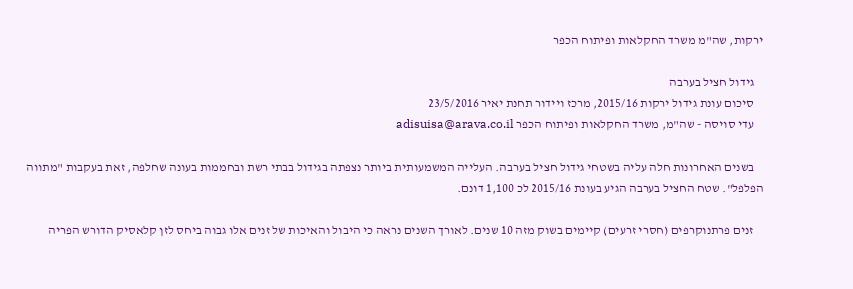ירקות, שה"מ משרד החקלאות ופיתוח הכפר

    גידול חציל בערבה
    סיכום עונת גידול ירקות 2015/16, מרכז ויידור תחנת יאיר 23/5/2016
    עדי סויסה - שה"מ, משרד החקלאות ופיתוח הכפר adisuisa@arava.co.il

    בשנים האחרונות חלה עליה בשטחי גידול חציל בערבה. העלייה המשמעותית ביותר נצפתה בגידול בבתי רשת ובחממות בעונה שחלפה, זאת בעקבות "מתווה הפלפל". שטח החציל בערבה הגיע בעונת 2015/16 לכ 1,100 דונם.

    זנים פרתנוקרפים (חסרי זרעים) קיימים בשוק מזה 10 שנים. לאורך השנים נראה כי היבול והאיכות של זנים אלו גבוה ביחס לזן קלאסיק הדורש הפריה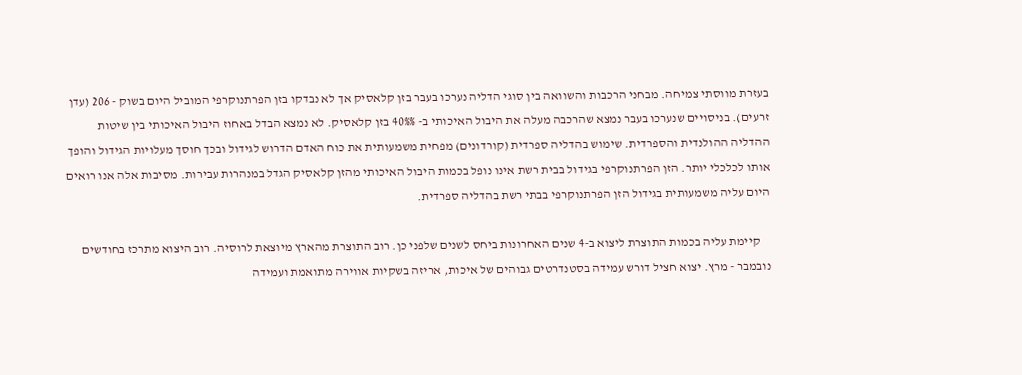בעזרת מווסתי צמיחה. מבחני הרכבות והשוואה בין סוגי הדליה נערכו בעבר בזן קלאסיק אך לא נבדקו בזן הפרתנוקרפי המוביל היום בשוק - 206 (עדן זרעים). בניסויים שנערכו בעבר נמצא שהרכבה מעלה את היבול האיכותי ב- 40%% בזן קלאסיק. לא נמצא הבדל באחוז היבול האיכותי בין שיטות ההדליה ההולנדית והספרדית. שימוש בהדליה ספרדית (קורדונים) מפחית משמעותית את כוח האדם הדרוש לגידול ובכך חוסך מעלויות הגידול והופך אותו לכלכלי יותר. הזן הפרתנוקרפי בגידול בבית רשת אינו נופל בכמות היבול האיכותי מהזן קלאסיק הגדל במנהרות עבירות. מסיבות אלה אנו רואים היום עליה משמעותית בגידול הזן הפרתנוקרפי בבתי רשת בהדליה ספרדית.

    קיימת עליה בכמות התוצרת ליצוא ב-4 שנים האחרונות ביחס לשנים שלפני כן. רוב התוצרת מהארץ מיוצאת לרוסיה. רוב היצוא מתרכז בחודשים נובמבר - מרץ. יצוא חציל דורש עמידה בסטנדרטים גבוהים של איכות, אריזה בשקיות אווירה מתואמת ועמידה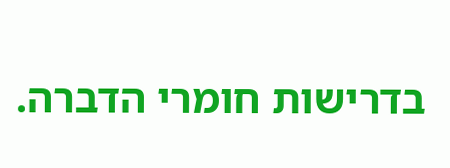בדרישות חומרי הדברה.